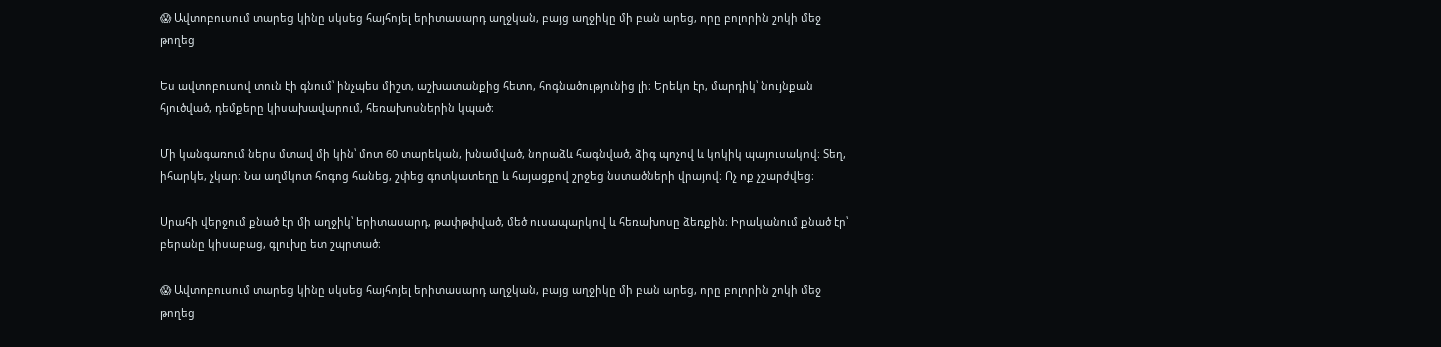😱 Ավտոբուսում տարեց կինը սկսեց հայհոյել երիտասարդ աղջկան, բայց աղջիկը մի բան արեց, որը բոլորին շոկի մեջ թողեց

Ես ավտոբուսով տուն էի գնում՝ ինչպես միշտ, աշխատանքից հետո, հոգնածությունից լի։ Երեկո էր, մարդիկ՝ նույնքան հյուծված, դեմքերը կիսախավարում, հեռախոսներին կպած։

Մի կանգառում ներս մտավ մի կին՝ մոտ 60 տարեկան, խնամված, նորաձև հագնված, ձիգ պոչով և կոկիկ պայուսակով։ Տեղ, իհարկե, չկար։ Նա աղմկոտ հոգոց հանեց, շփեց գոտկատեղը և հայացքով շրջեց նստածների վրայով։ Ոչ ոք չշարժվեց։

Սրահի վերջում քնած էր մի աղջիկ՝ երիտասարդ, թափթփված, մեծ ուսապարկով և հեռախոսը ձեռքին։ Իրականում քնած էր՝ բերանը կիսաբաց, գլուխը ետ շպրտած։

😱 Ավտոբուսում տարեց կինը սկսեց հայհոյել երիտասարդ աղջկան, բայց աղջիկը մի բան արեց, որը բոլորին շոկի մեջ թողեց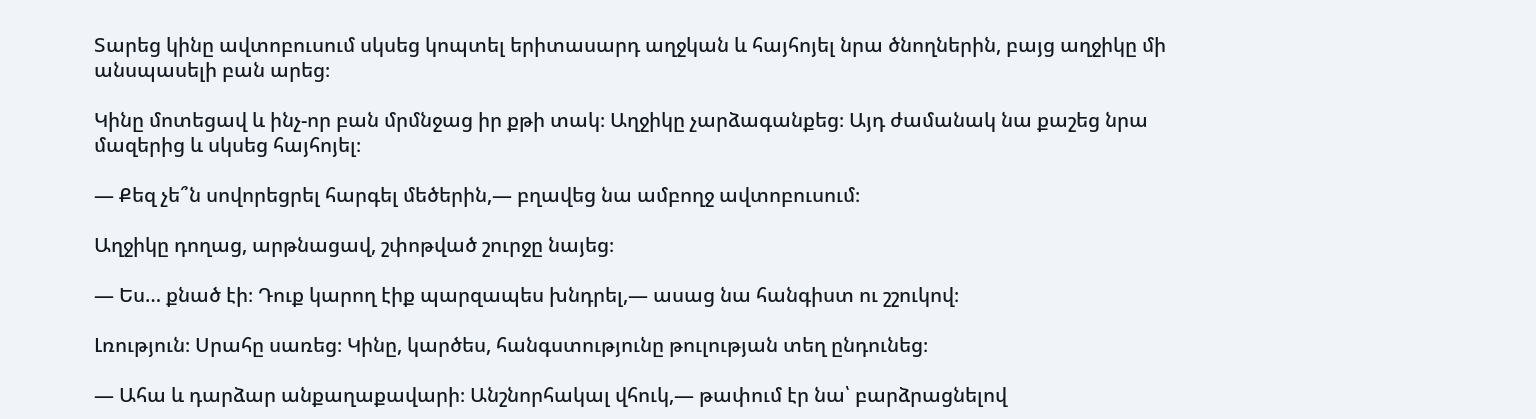Տարեց կինը ավտոբուսում սկսեց կոպտել երիտասարդ աղջկան և հայհոյել նրա ծնողներին, բայց աղջիկը մի անսպասելի բան արեց։

Կինը մոտեցավ և ինչ-որ բան մրմնջաց իր քթի տակ։ Աղջիկը չարձագանքեց։ Այդ ժամանակ նա քաշեց նրա մազերից և սկսեց հայհոյել։

— Քեզ չե՞ն սովորեցրել հարգել մեծերին,— բղավեց նա ամբողջ ավտոբուսում։

Աղջիկը դողաց, արթնացավ, շփոթված շուրջը նայեց։

— Ես… քնած էի։ Դուք կարող էիք պարզապես խնդրել,— ասաց նա հանգիստ ու շշուկով։

Լռություն։ Սրահը սառեց։ Կինը, կարծես, հանգստությունը թուլության տեղ ընդունեց։

— Ահա և դարձար անքաղաքավարի։ Անշնորհակալ վհուկ,— թափում էր նա՝ բարձրացնելով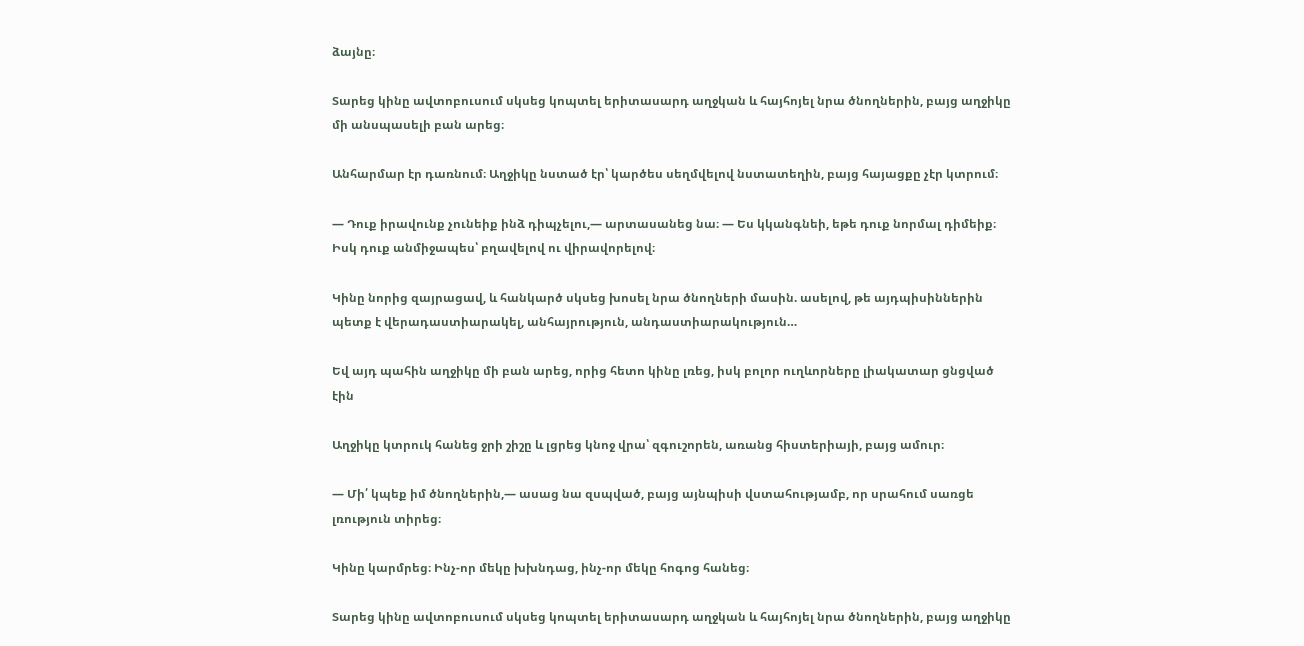ձայնը։

Տարեց կինը ավտոբուսում սկսեց կոպտել երիտասարդ աղջկան և հայհոյել նրա ծնողներին, բայց աղջիկը մի անսպասելի բան արեց։

Անհարմար էր դառնում։ Աղջիկը նստած էր՝ կարծես սեղմվելով նստատեղին, բայց հայացքը չէր կտրում։

— Դուք իրավունք չունեիք ինձ դիպչելու,— արտասանեց նա։ — Ես կկանգնեի, եթե դուք նորմալ դիմեիք։ Իսկ դուք անմիջապես՝ բղավելով ու վիրավորելով։

Կինը նորից զայրացավ, և հանկարծ սկսեց խոսել նրա ծնողների մասին. ասելով, թե այդպիսիններին պետք է վերադաստիարակել, անհայրություն, անդաստիարակություն…

Եվ այդ պահին աղջիկը մի բան արեց, որից հետո կինը լռեց, իսկ բոլոր ուղևորները լիակատար ցնցված էին

Աղջիկը կտրուկ հանեց ջրի շիշը և լցրեց կնոջ վրա՝ զգուշորեն, առանց հիստերիայի, բայց ամուր։

— Մի՛ կպեք իմ ծնողներին,— ասաց նա զսպված, բայց այնպիսի վստահությամբ, որ սրահում սառցե լռություն տիրեց։

Կինը կարմրեց։ Ինչ-որ մեկը խխնդաց, ինչ-որ մեկը հոգոց հանեց։

Տարեց կինը ավտոբուսում սկսեց կոպտել երիտասարդ աղջկան և հայհոյել նրա ծնողներին, բայց աղջիկը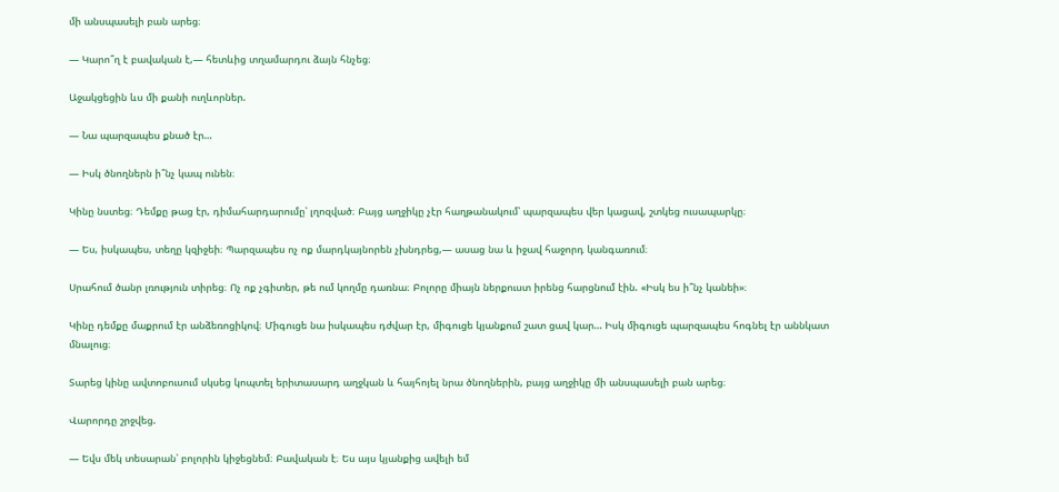մի անսպասելի բան արեց։

— Կարո՞ղ է բավական է,— հետևից տղամարդու ձայն հնչեց։

Աջակցեցին ևս մի քանի ուղևորներ.

— Նա պարզապես քնած էր…

— Իսկ ծնողներն ի՞նչ կապ ունեն։

Կինը նստեց։ Դեմքը թաց էր, դիմահարդարումը՝ լղոզված։ Բայց աղջիկը չէր հաղթանակում՝ պարզապես վեր կացավ, շտկեց ուսապարկը։

— Ես, իսկապես, տեղը կզիջեի։ Պարզապես ոչ ոք մարդկայնորեն չխնդրեց,— ասաց նա և իջավ հաջորդ կանգառում։

Սրահում ծանր լռություն տիրեց։ Ոչ ոք չգիտեր, թե ում կողմը դառնա։ Բոլորը միայն ներքուստ իրենց հարցնում էին. «Իսկ ես ի՞նչ կանեի»։

Կինը դեմքը մաքրում էր անձեռոցիկով։ Միգուցե նա իսկապես դժվար էր, միգուցե կյանքում շատ ցավ կար… Իսկ միգուցե պարզապես հոգնել էր աննկատ մնալուց։

Տարեց կինը ավտոբուսում սկսեց կոպտել երիտասարդ աղջկան և հայհոյել նրա ծնողներին, բայց աղջիկը մի անսպասելի բան արեց։

Վարորդը շրջվեց.

— Եվս մեկ տեսարան՝ բոլորին կիջեցնեմ։ Բավական է։ Ես այս կյանքից ավելի եմ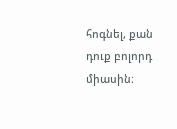հոգնել, քան դուք բոլորդ միասին։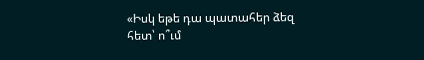«Իսկ եթե դա պատահեր ձեզ հետ՝ ո՞ւմ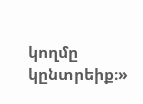կողմը կընտրեիք։»